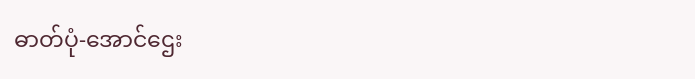ဓာတ်ပုံ-အောင်ဌေး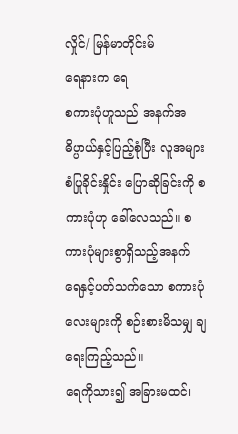လှိုင်/ မြန်မာတိုင်းမ်
ရေနားက ရေ
စကားပုံဟူသည် အနက်အဓိပ္ပာယ်နှင့်ပြည့်စုံပြီး လူအများ စံပြုခိုင်းနှိုင်း ပြောဆိုခြင်းကို စကားပုံဟု ခေါ်လေသည်။ စကားပုံများစွာရှိသည့်အနက် ရေနှင့်ပတ်သက်သော စကားပုံလေးများကို စဉ်းစားမိသမျှ ချရေးကြည့်သည်။
ရေကိုသား၍ အခြားမထင်၊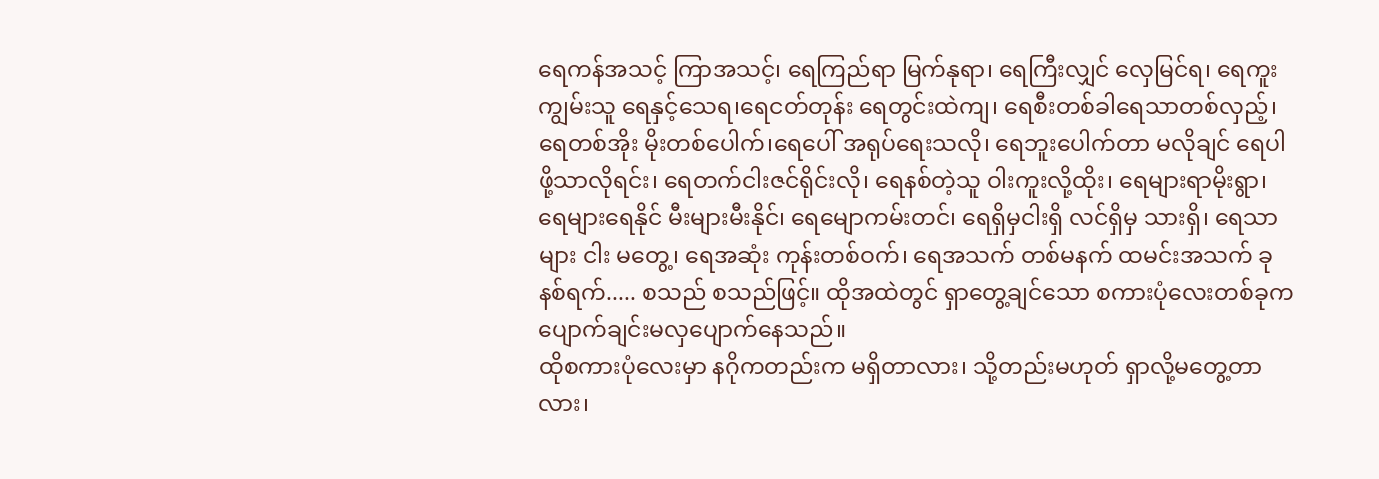ရေကန်အသင့် ကြာအသင့်၊ ရေကြည်ရာ မြက်နုရာ၊ ရေကြီးလျှင် လှေမြင်ရ၊ ရေကူးကျွမ်းသူ ရေနှင့်သေရ၊ရေငတ်တုန်း ရေတွင်းထဲကျ၊ ရေစီးတစ်ခါရေသာတစ်လှည့်၊ ရေတစ်အိုး မိုးတစ်ပေါက်၊ရေပေါ် အရုပ်ရေးသလို၊ ရေဘူးပေါက်တာ မလိုချင် ရေပါဖို့သာလိုရင်း၊ ရေတက်ငါးဇင်ရိုင်းလို၊ ရေနစ်တဲ့သူ ဝါးကူးလို့ထိုး၊ ရေများရာမိုးရွာ၊ ရေများရေနိုင် မီးများမီးနိုင်၊ ရေမျောကမ်းတင်၊ ရေရှိမှငါးရှိ လင်ရှိမှ သားရှိ၊ ရေသာများ ငါး မတွေ့၊ ရေအဆုံး ကုန်းတစ်ဝက်၊ ရေအသက် တစ်မနက် ထမင်းအသက် ခုနစ်ရက်..... စသည် စသည်ဖြင့်။ ထိုအထဲတွင် ရှာတွေ့ချင်သော စကားပုံလေးတစ်ခုက ပျောက်ချင်းမလှပျောက်နေသည်။
ထိုစကားပုံလေးမှာ နဂိုကတည်းက မရှိတာလား၊ သို့တည်းမဟုတ် ရှာလို့မတွေ့တာလား၊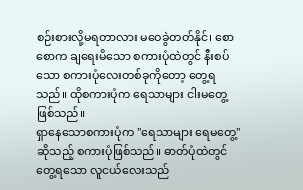စဉ်းစားလို့မရတာလား မဝေခွဲတတ်နိုင်၊ စောစောက ချရေးမိသော စကားပုံထဲတွင် နီးစပ်သော စကားပုံလေးတစ်ခုကိုတော့ တွေ့ရသည်။ ထိုစကားပုံက ရေသာများ ငါးမတွေ့ဖြစ်သည်။
ရှာနေသောစကားပုံက "ရေသာများ ရေမတွေ့"ဆိုသည့် စကားပုံဖြစ်သည်။ ဓာတ်ပုံထဲတွင် တွေ့ရသော လူငယ်လေးသည်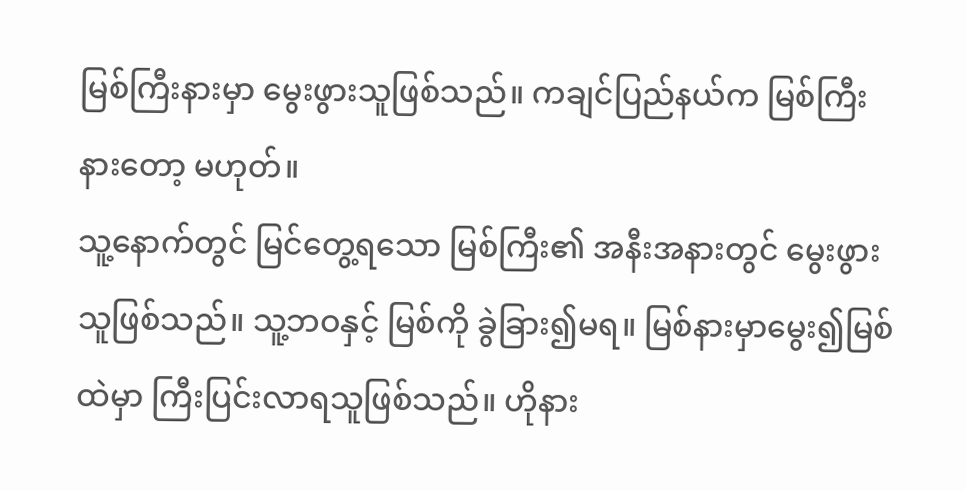မြစ်ကြီးနားမှာ မွေးဖွားသူဖြစ်သည်။ ကချင်ပြည်နယ်က မြစ်ကြီးနားတော့ မဟုတ်။
သူ့နောက်တွင် မြင်တွေ့ရသော မြစ်ကြီး၏ အနီးအနားတွင် မွေးဖွားသူဖြစ်သည်။ သူ့ဘဝနှင့် မြစ်ကို ခွဲခြား၍မရ။ မြစ်နားမှာမွေး၍မြစ်ထဲမှာ ကြီးပြင်းလာရသူဖြစ်သည်။ ဟိုနား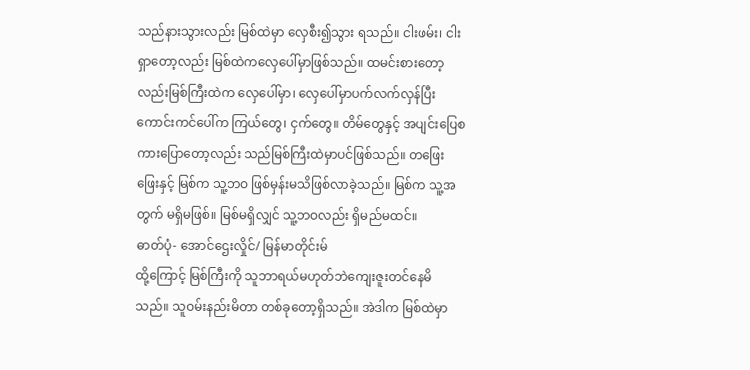သည်နားသွားလည်း မြစ်ထဲမှာ လှေစီး၍သွား ရသည်။ ငါးဖမ်း၊ ငါးရှာတော့လည်း မြစ်ထဲကလှေပေါ်မှာဖြစ်သည်။ ထမင်းစားတော့လည်းမြစ်ကြီးထဲက လှေပေါ်မှာ၊ လှေပေါ်မှာပက်လက်လှန်ပြီး ကောင်းကင်ပေါ်က ကြယ်တွေ၊ ငှက်တွေ။ တိမ်တွေနှင့် အပျင်းပြေစကားပြောတော့လည်း သည်မြစ်ကြီးထဲမှာပင်ဖြစ်သည်။ တဖြေးဖြေးနှင့် မြစ်က သူ့ဘဝ ဖြစ်မှန်းမသိဖြစ်လာခဲ့သည်။ မြစ်က သူ့အတွက် မရှိမဖြစ်။ မြစ်မရှိလျှင် သူ့ဘဝလည်း ရှိမည်မထင်။
ဓာတ်ပုံ- အောင်ဌေးလှိုင်/ မြန်မာတိုင်းမ်
ထို့ကြောင့် မြစ်ကြီးကို သူဘာရယ်မဟုတ်ဘဲကျေးဇူးတင်နေမိသည်။ သူဝမ်းနည်းမိတာ တစ်ခုတော့ရှိသည်။ အဲဒါက မြစ်ထဲမှာ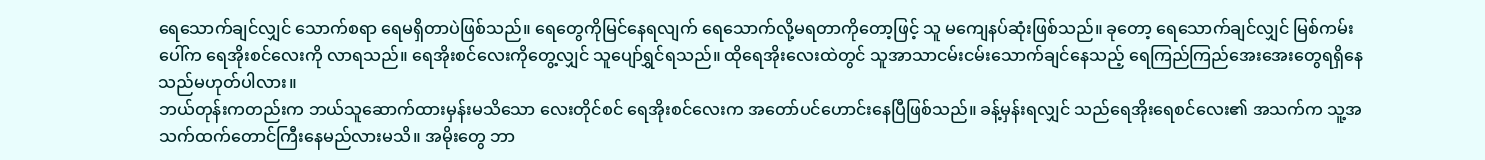ရေသောက်ချင်လျှင် သောက်စရာ ရေမရှိတာပဲဖြစ်သည်။ ရေတွေကိုမြင်နေရလျက် ရေသောက်လို့မရတာကိုတော့ဖြင့် သူ မကျေနပ်ဆုံးဖြစ်သည်။ ခုတော့ ရေသောက်ချင်လျှင် မြစ်ကမ်းပေါ်က ရေအိုးစင်လေးကို လာရသည်။ ရေအိုးစင်လေးကိုတွေ့လျှင် သူပျော်ရွှင်ရသည်။ ထိုရေအိုးလေးထဲတွင် သူအာသာငမ်းငမ်းသောက်ချင်နေသည့် ရေကြည်ကြည်အေးအေးတွေရရှိနေသည်မဟုတ်ပါလား။
ဘယ်တုန်းကတည်းက ဘယ်သူဆောက်ထားမှန်းမသိသော လေးတိုင်စင် ရေအိုးစင်လေးက အတော်ပင်ဟောင်းနေပြီဖြစ်သည်။ ခန့်မှန်းရလျှင် သည်ရေအိုးရေစင်လေး၏ အသက်က သူ့အသက်ထက်တောင်ကြီးနေမည်လားမသိ။ အမိုးတွေ ဘာ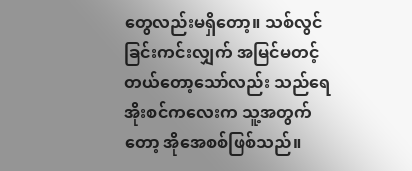တွေလည်းမရှိတော့။ သစ်လွင်ခြင်းကင်းလျှက် အမြင်မတင့်တယ်တော့သော်လည်း သည်ရေအိုးစင်ကလေးက သူ့အတွက်တော့ အိုအေစစ်ဖြစ်သည်။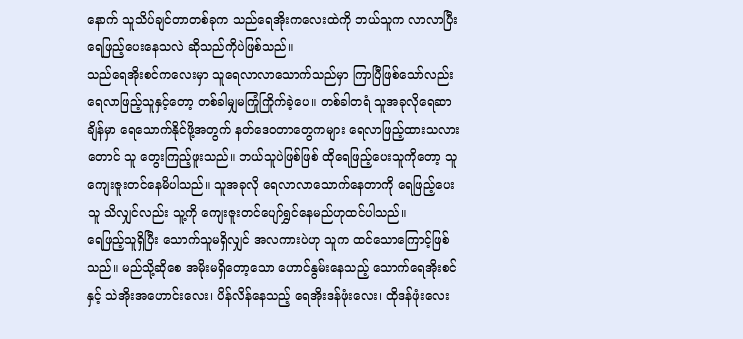နောက် သူသိပ်ချင်တာတစ်ခုက သည်ရေအိုးကလေးထဲကို ဘယ်သူက လာလာပြီး ရေဖြည့်ပေးနေသလဲ ဆိုသည်ကိုပဲဖြစ်သည်။
သည်ရေအိုးစင်ကလေးမှာ သူရေလာလာသောက်သည်မှာ ကြာပြီဖြစ်သော်လည်း ရေလာဖြည့်သူနှင့်တော့ တစ်ခါမျှမကြုံကြိုက်ခဲ့ပေ။ တစ်ခါတရံ သူအခုလိုရေဆာချိန်မှာ ရေသောက်နိုင်ဖို့အတွက် နတ်ဒေဝတာတွေကများ ရေလာဖြည့်ထားသလားတောင် သူ တွေးကြည့်ဖူးသည်။ ဘယ်သူပဲဖြစ်ဖြစ် ထိုရေဖြည့်ပေးသူကိုတော့ သူကျေးဇူးတင်နေမိပါသည်။ သူအခုလို ရေလာလာသောက်နေတာကို ရေဖြည့်ပေးသူ သိလျှင်လည်း သူ့ကို ကျေးဇူးတင်ပျော်ရွှင်နေမည်ဟုထင်ပါသည်။
ရေဖြည့်သူရှိပြီး သောက်သူမရှိလျှင် အလကားပဲဟု သူက ထင်သောကြောင့်ဖြစ်သည်။ မည်သို့ဆိုစေ အမိုးမရှိတော့သော ဟောင်နွမ်းနေသည့် သောက်ရေအိုးစင်နှင့် သဲအိုးအဟောင်းလေး၊ ပိန်လိန်နေသည့် ရေအိုးဒန်ဖုံးလေး၊ ထိုဒန်ဖုံးလေး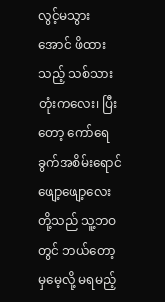လွင့်မသွားအောင် ဖိထားသည့် သစ်သားတုံးကလေး၊ ပြီးတော့ ကော်ရေခွက်အစိမ်းရောင်ဖျော့ဖျော့လေးတို့သည် သူ့ဘဝတွင် ဘယ်တော့မှမေ့လို့ မရမည့်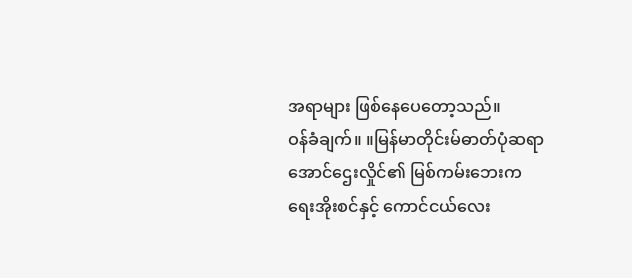အရာများ ဖြစ်နေပေတော့သည်။
ဝန်ခံချက်။ ။မြန်မာတိုင်းမ်ဓာတ်ပုံဆရာအောင်ဌေးလှိုင်၏ မြစ်ကမ်းဘေးက ရေးအိုးစင်နှင့် ကောင်ငယ်လေး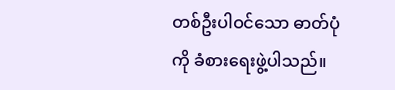တစ်ဦးပါဝင်သော ဓာတ်ပုံကို ခံစားရေးဖွဲ့ပါသည်။